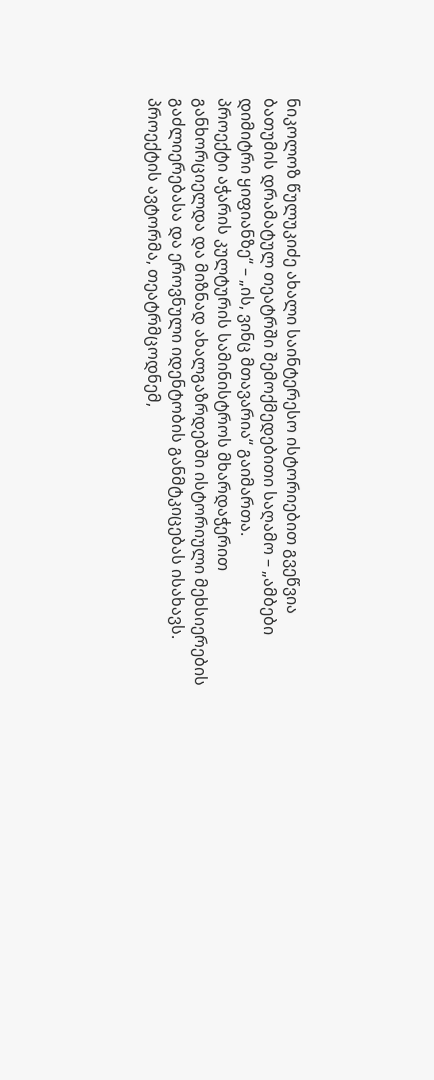ნიკოლოზ წულუკიძე ახალი საინტერესო ისტორიებით გვეწვია
ბათუმის დრამატულ თეატრში შემოქმედებითი საღამო – „ამბები დიმიტრი ყიფიანზე“ – „ის, ვინც მთავარია“ გაიმართა.
პროექტი აჭარის კულტურის სამინისტროს მხარდაჭერით განხორციელდა და მიზნად ახალგაზრდებში ისტორიული მეხსიერების გაძლიერებასა და ეროვნული იდენტობის განმტკიცებას ისახავს.
პროექტის ავტორმა, თეატრმცოდნემ,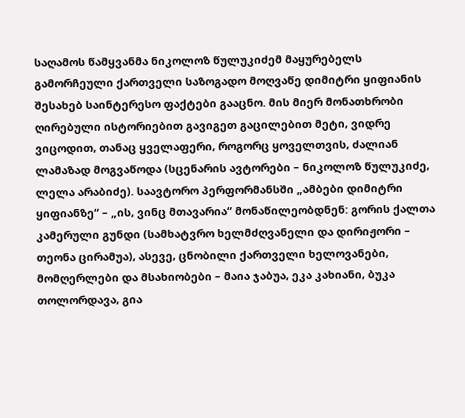საღამოს წამყვანმა ნიკოლოზ წულუკიძემ მაყურებელს გამორჩეული ქართველი საზოგადო მოღვაწე დიმიტრი ყიფიანის შესახებ საინტერესო ფაქტები გააცნო. მის მიერ მონათხრობი ღირებული ისტორიებით გავიგეთ გაცილებით მეტი, ვიდრე ვიცოდით, თანაც ყველაფერი, როგორც ყოველთვის, ძალიან ლამაზად მოგვაწოდა (სცენარის ავტორები – ნიკოლოზ წულუკიძე, ლელა არაბიძე). საავტორო პერფორმანსში „ამბები დიმიტრი ყიფიანზე“ – „ის, ვინც მთავარია“ მონაწილეობდნენ: გორის ქალთა კამერული გუნდი (სამხატვრო ხელმძღვანელი და დირიჟორი – თეონა ცირამუა), ასევე, ცნობილი ქართველი ხელოვანები, მომღერლები და მსახიობები – მაია ჯაბუა, ეკა კახიანი, ბუკა თოლორდავა, გია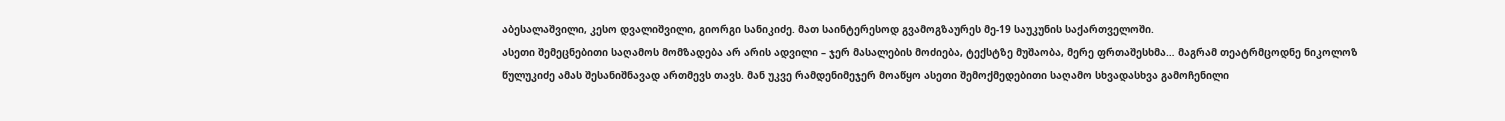აბესალაშვილი, კესო დვალიშვილი, გიორგი სანიკიძე. მათ საინტერესოდ გვამოგზაურეს მე-19 საუკუნის საქართველოში.
ასეთი შემეცნებითი საღამოს მომზადება არ არის ადვილი – ჯერ მასალების მოძიება, ტექსტზე მუშაობა, მერე ფრთაშესხმა… მაგრამ თეატრმცოდნე ნიკოლოზ წულუკიძე ამას შესანიშნავად ართმევს თავს. მან უკვე რამდენიმეჯერ მოაწყო ასეთი შემოქმედებითი საღამო სხვადასხვა გამოჩენილი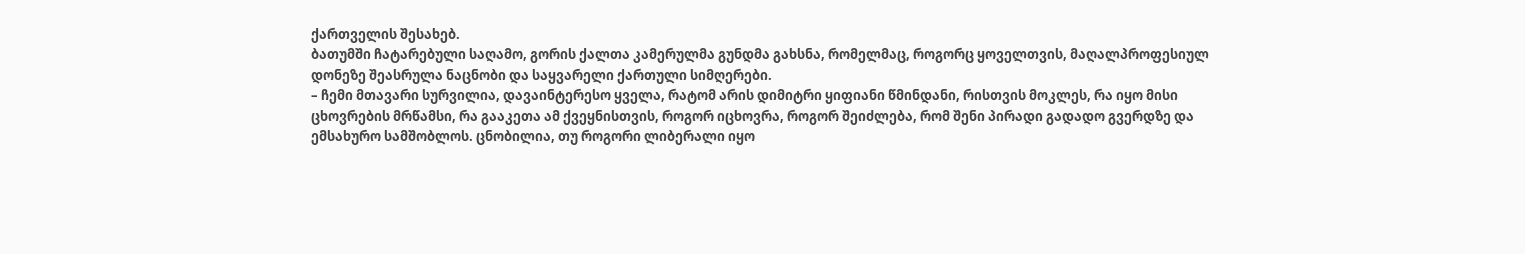ქართველის შესახებ.
ბათუმში ჩატარებული საღამო, გორის ქალთა კამერულმა გუნდმა გახსნა, რომელმაც, როგორც ყოველთვის, მაღალპროფესიულ დონეზე შეასრულა ნაცნობი და საყვარელი ქართული სიმღერები.
– ჩემი მთავარი სურვილია, დავაინტერესო ყველა, რატომ არის დიმიტრი ყიფიანი წმინდანი, რისთვის მოკლეს, რა იყო მისი ცხოვრების მრწამსი, რა გააკეთა ამ ქვეყნისთვის, როგორ იცხოვრა, როგორ შეიძლება, რომ შენი პირადი გადადო გვერდზე და ემსახურო სამშობლოს. ცნობილია, თუ როგორი ლიბერალი იყო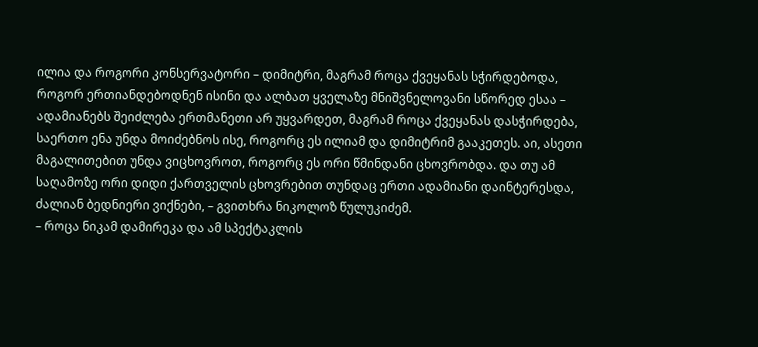ილია და როგორი კონსერვატორი – დიმიტრი, მაგრამ როცა ქვეყანას სჭირდებოდა, როგორ ერთიანდებოდნენ ისინი და ალბათ ყველაზე მნიშვნელოვანი სწორედ ესაა – ადამიანებს შეიძლება ერთმანეთი არ უყვარდეთ, მაგრამ როცა ქვეყანას დასჭირდება, საერთო ენა უნდა მოიძებნოს ისე, როგორც ეს ილიამ და დიმიტრიმ გააკეთეს. აი, ასეთი მაგალითებით უნდა ვიცხოვროთ, როგორც ეს ორი წმინდანი ცხოვრობდა. და თუ ამ საღამოზე ორი დიდი ქართველის ცხოვრებით თუნდაც ერთი ადამიანი დაინტერესდა, ძალიან ბედნიერი ვიქნები, – გვითხრა ნიკოლოზ წულუკიძემ.
– როცა ნიკამ დამირეკა და ამ სპექტაკლის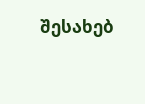შესახებ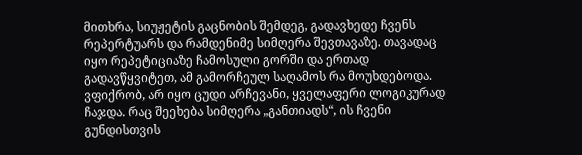მითხრა, სიუჟეტის გაცნობის შემდეგ, გადავხედე ჩვენს რეპერტუარს და რამდენიმე სიმღერა შევთავაზე. თავადაც იყო რეპეტიციაზე ჩამოსული გორში და ერთად გადავწყვიტეთ, ამ გამორჩეულ საღამოს რა მოუხდებოდა. ვფიქრობ, არ იყო ცუდი არჩევანი, ყველაფერი ლოგიკურად ჩაჯდა. რაც შეეხება სიმღერა „განთიადს“, ის ჩვენი გუნდისთვის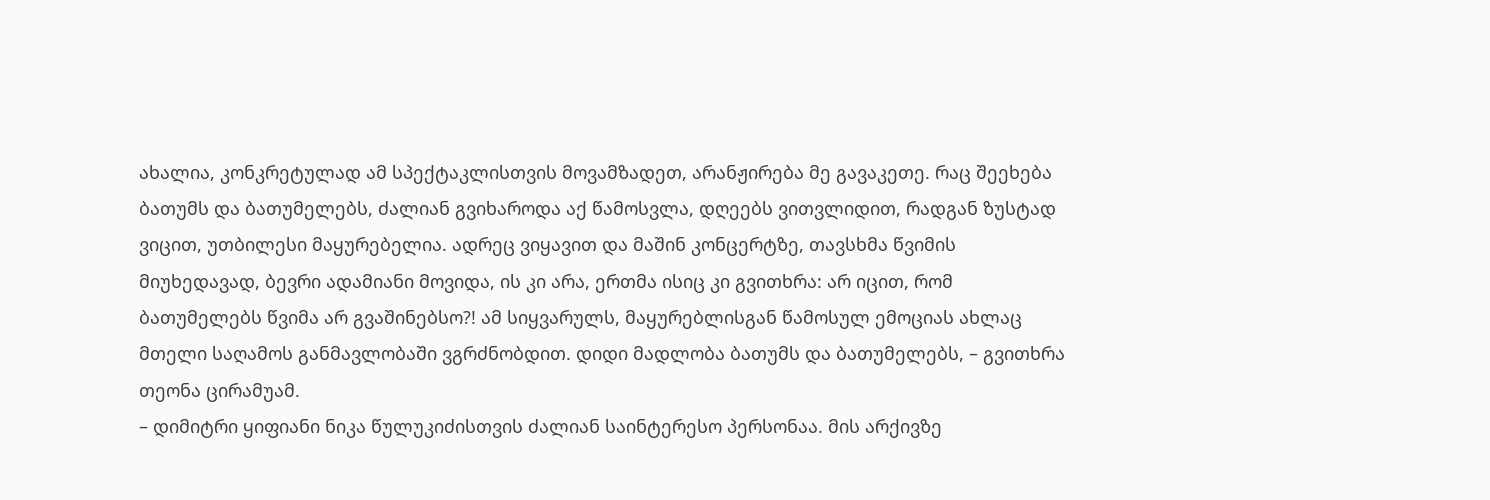ახალია, კონკრეტულად ამ სპექტაკლისთვის მოვამზადეთ, არანჟირება მე გავაკეთე. რაც შეეხება ბათუმს და ბათუმელებს, ძალიან გვიხაროდა აქ წამოსვლა, დღეებს ვითვლიდით, რადგან ზუსტად ვიცით, უთბილესი მაყურებელია. ადრეც ვიყავით და მაშინ კონცერტზე, თავსხმა წვიმის მიუხედავად, ბევრი ადამიანი მოვიდა, ის კი არა, ერთმა ისიც კი გვითხრა: არ იცით, რომ ბათუმელებს წვიმა არ გვაშინებსო?! ამ სიყვარულს, მაყურებლისგან წამოსულ ემოციას ახლაც მთელი საღამოს განმავლობაში ვგრძნობდით. დიდი მადლობა ბათუმს და ბათუმელებს, – გვითხრა თეონა ცირამუამ.
– დიმიტრი ყიფიანი ნიკა წულუკიძისთვის ძალიან საინტერესო პერსონაა. მის არქივზე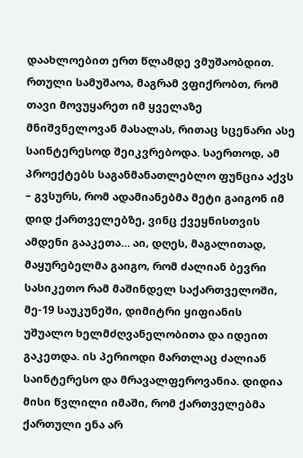დაახლოებით ერთ წლამდე ვმუშაობდით. რთული სამუშაოა, მაგრამ ვფიქრობთ, რომ თავი მოვუყარეთ იმ ყველაზე მნიშვნელოვან მასალას, რითაც სცენარი ასე საინტერესოდ შეიკვრებოდა. საერთოდ, ამ პროექტებს საგანმანათლებლო ფუნცია აქვს – გვსურს, რომ ადამიანებმა მეტი გაიგონ იმ დიდ ქართველებზე, ვინც ქვეყნისთვის ამდენი გააკეთა… აი, დღეს, მაგალითად, მაყურებელმა გაიგო, რომ ძალიან ბევრი სასიკეთო რამ მაშინდელ საქართველოში, მე-19 საუკუნეში, დიმიტრი ყიფიანის უშუალო ხელმძღვანელობითა და იდეით გაკეთდა. ის პერიოდი მართლაც ძალიან საინტერესო და მრავალფეროვანია. დიდია მისი წვლილი იმაში, რომ ქართველებმა ქართული ენა არ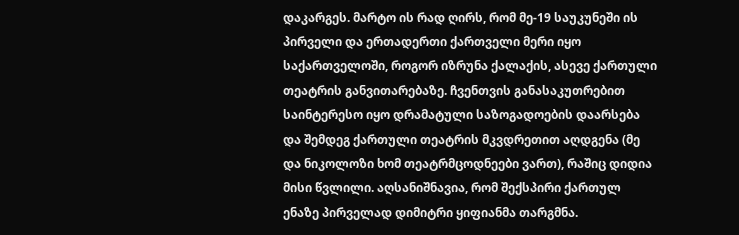დაკარგეს. მარტო ის რად ღირს, რომ მე-19 საუკუნეში ის პირველი და ერთადერთი ქართველი მერი იყო საქართველოში, როგორ იზრუნა ქალაქის, ასევე ქართული თეატრის განვითარებაზე. ჩვენთვის განასაკუთრებით საინტერესო იყო დრამატული საზოგადოების დაარსება და შემდეგ ქართული თეატრის მკვდრეთით აღდგენა (მე და ნიკოლოზი ხომ თეატრმცოდნეები ვართ), რაშიც დიდია მისი წვლილი. აღსანიშნავია, რომ შექსპირი ქართულ ენაზე პირველად დიმიტრი ყიფიანმა თარგმნა.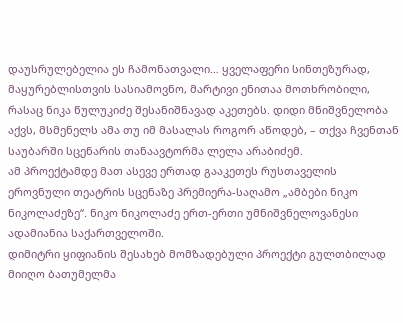დაუსრულებელია ეს ჩამონათვალი… ყველაფერი სინთეზურად, მაყურებლისთვის სასიამოვნო, მარტივი ენითაა მოთხრობილი, რასაც ნიკა წულუკიძე შესანიშნავად აკეთებს. დიდი მნიშვნელობა აქვს, მსმენელს ამა თუ იმ მასალას როგორ აწოდებ, – თქვა ჩვენთან საუბარში სცენარის თანაავტორმა ლელა არაბიძემ.
ამ პროექტამდე მათ ასევე ერთად გააკეთეს რუსთაველის ეროვნული თეატრის სცენაზე პრემიერა-საღამო „ამბები ნიკო ნიკოლაძეზე“. ნიკო ნიკოლაძე ერთ-ერთი უმნიშვნელოვანესი ადამიანია საქართველოში.
დიმიტრი ყიფიანის შესახებ მომზადებული პროექტი გულთბილად მიიღო ბათუმელმა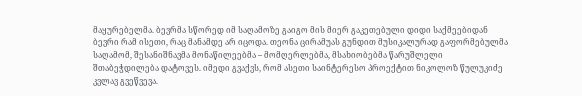მაყურებელმა. ბევრმა სწორედ იმ საღამოზე გაიგო მის მიერ გაკეთებული დიდი საქმეებიდან ბევრი რამ ისეთი, რაც მანამდე არ იცოდა. თეონა ცირამუას გუნდით მუსიკალურად გაფორმებულმა საღამომ, შესანიშნავმა მონაწილეებმა – მომღერლებმა, მსახიობებმა წარუშლელი შთაბეჭდილება დატოვეს. იმედი გვაქვს, რომ ასეთი საინტერესო პროექტით ნიკოლოზ წულუკიძე კვლავ გვეწვევა.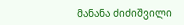მანანა ძიძიშვილი